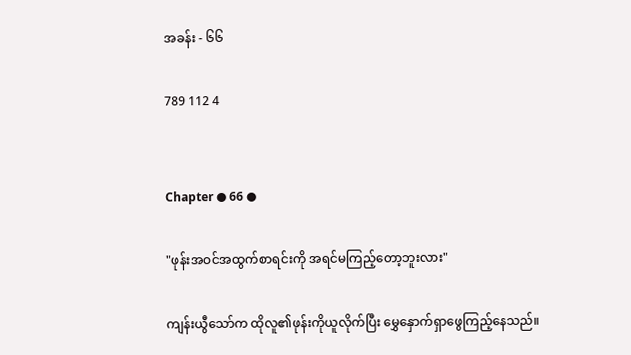အခန်း - ၆၆

789 112 4


Chapter ● 66 ●

"ဖုန်းအဝင်အထွက်စာရင်းကို အရင်မကြည့်တော့ဘူးလား"

ကျန်းယွီသော်က ထိုလူ၏ဖုန်းကိုယူလိုက်ပြီး မွှေနှောက်ရှာဖွေကြည့်နေသည်။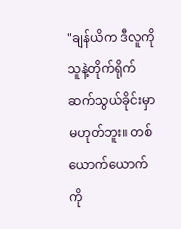"ချန်ယိက ဒီလူကို သူနဲ့တိုက်ရိုက်ဆက်သွယ်ခိုင်းမှာမဟုတ်ဘူး။ တစ်ယောက်ယောက်ကို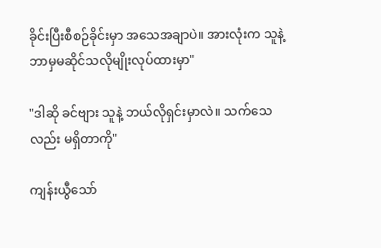ခိုင်းပြီးစီစဉ်ခိုင်းမှာ အသေအချာပဲ။ အားလုံးက သူနဲ့ဘာမှမဆိုင်သလိုမျိုးလုပ်ထားမှာ"

"ဒါဆို ခင်ဗျား သူနဲ့ ဘယ်လိုရှင်းမှာလဲ။ သက်သေလည်း မရှိတာကို"

ကျန်းယွီသော်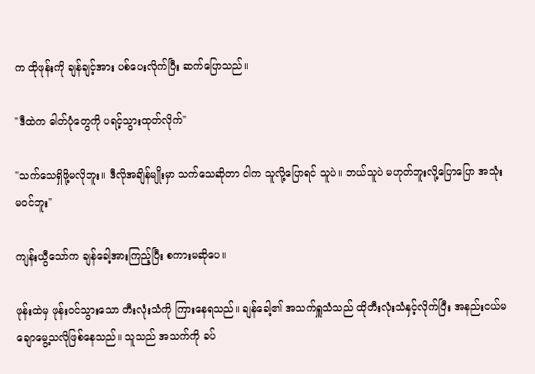က ထိုဖုန်းကို ချန်ချင့်အား ပစ်ပေးလိုက်ပြီး ဆက်ပြောသည်။

"ဒီထဲက ဓါတ်ပုံတွေကို ပရင့်သွားထုတ်လိုက်"

"သက်သေရှိဖို့မလိုဘူး။ ဒီလိုအချိန်မျိုးမှာ သက်သေဆိုတာ ငါက သူလို့ပြောရင် သူပဲ။ ဘယ်သူပဲ မဟုတ်ဘူးလို့ပြောပြော အသုံးမဝင်ဘူး"

ကျန်းယွီသော်က ချန်ခေါ့အားကြည့်ပြီး စကားမဆိုပေ။

ဖုန်းထဲမှ ဖုန်းဝင်သွားသော တီးလုံးသံကို ကြားနေရသည်။ ချန်ခေါ့၏ အသက်ရှူသံသည် ထိုတီးလုံးသံနှင့်လိုက်ပြီး အနည်းငယ်မချောမွေ့သလိုဖြစ်နေသည်။ သူသည် အသက်ကို ခပ်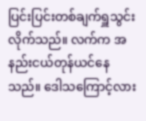ပြင်းပြင်းတစ်ချက်ရှူသွင်းလိုက်သည်။ လက်က အနည်းငယ်တုန်ယင်နေသည်။ ဒေါသကြောင့်လား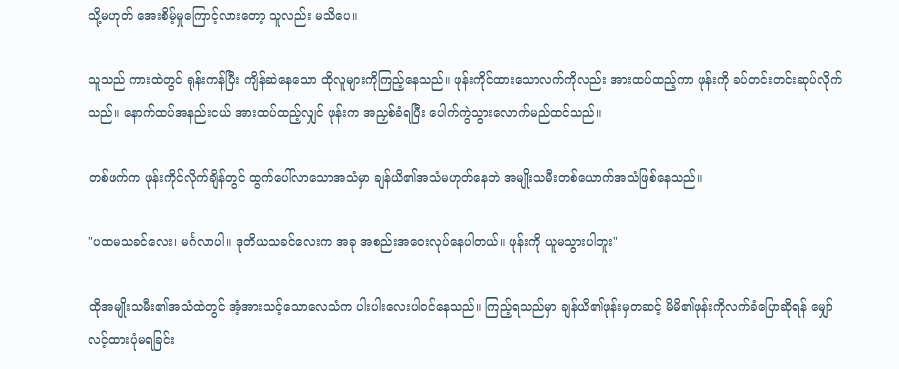သို့မဟုတ် အေးစိမ့်မှုကြောင့်လားတော့ သူလည်း မသိပေ။

သူသည် ကားထဲတွင် ရုန်းကန်ပြီး ကျိန်ဆဲနေသော ထိုလူများကိုကြည့်နေသည်။ ဖုန်းကိုင်ထားသောလက်ကိုလည်း အားထပ်ထည့်ကာ ဖုန်းကို ခပ်တင်းတင်းဆုပ်လိုက်သည်။ နောက်ထပ်အနည်းငယ် အားထပ်ထည့်လျှင် ဖုန်းက အညှစ်ခံရပြီး ပေါက်ကွဲသွားလောက်မည်ထင်သည်။

တစ်ဖက်က ဖုန်းကိုင်လိုက်ချိန်တွင် ထွက်ပေါ်လာသောအသံမှာ ချန်ယိ၏အသံမဟုတ်နေဘဲ အမျိုးသမီးတစ်ယောက်အသံဖြစ်နေသည်။

"ပထမသခင်လေး၊ မင်္ဂလာပါ။ ဒုတိယသခင်လေးက အခု အစည်းအဝေးလုပ်နေပါတယ်။ ဖုန်းကို ယူမသွားပါဘူး"

ထိုအမျိုးသမီး၏အသံထဲတွင် အံ့အားသင့်သောလေသံက ပါးပါးလေးပါဝင်နေသည်။ ကြည့်ရသည်မှာ ချန်ယိ၏ဖုန်းမှတဆင့် မိမိ၏ဖုန်းကိုလက်ခံပြောဆိုရန် မျှော်လင့်ထားပုံမရခြင်း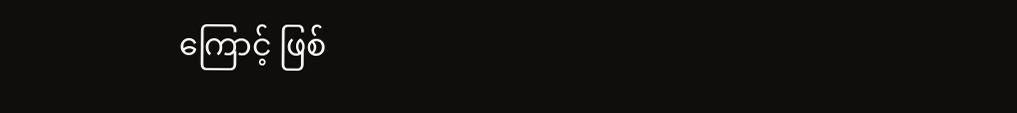ကြောင့် ဖြစ်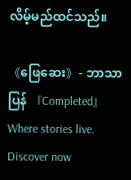လိမ့်မည်ထင်သည်။

《ဖြေဆေး》- ဘာသာပြန် 『Completed』Where stories live. Discover now